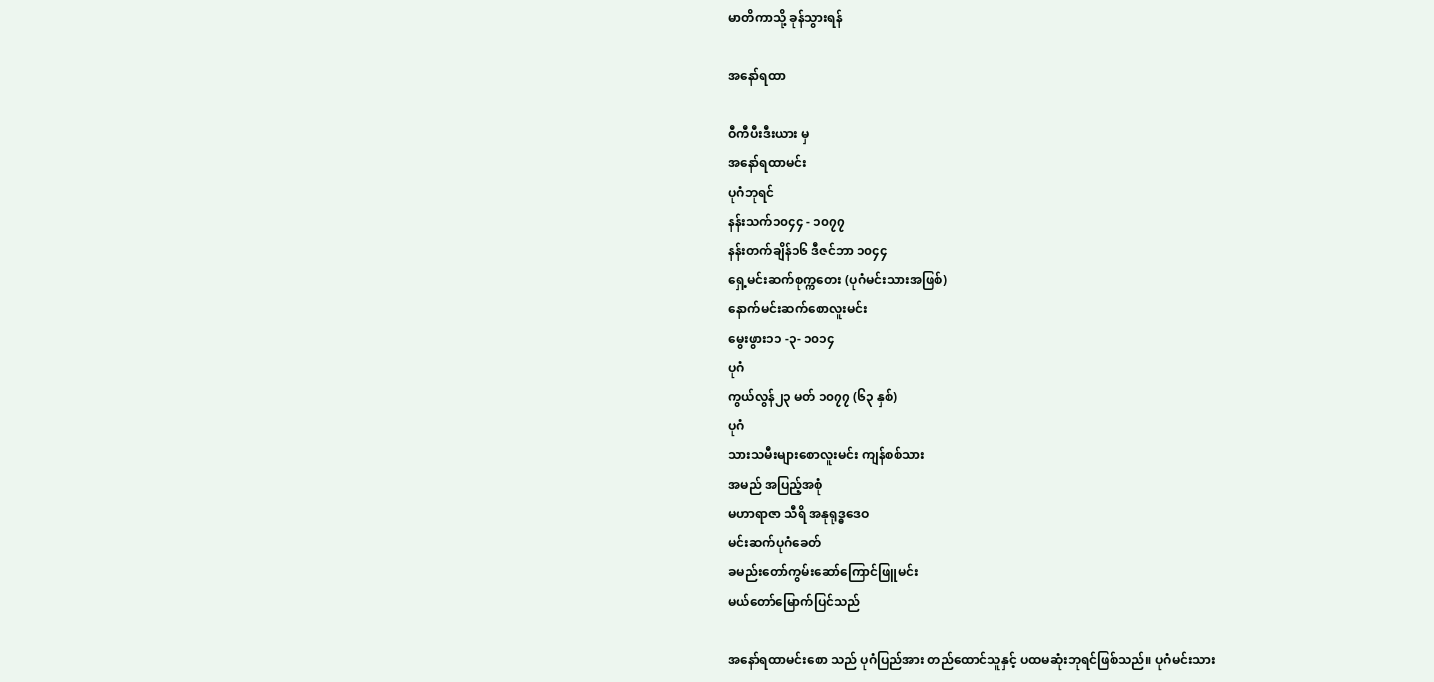မာတိကာသို့ ခုန်သွားရန်

အနော်ရထာ

ဝီကီပီးဒီးယား မှ
အနော်ရထာမင်း
ပုဂံဘုရင်
နန်းသက်၁၀၄၄ - ၁၀၇၇
နန်းတက်ချိန်၁၆ ဒီဇင်ဘာ ၁၀၄၄
ရှေ့မင်းဆက်စုက္ကတေး (ပုဂံမင်းသားအဖြစ်)
နောက်မင်းဆက်စောလူးမင်း
မွေးဖွား၁၁ -၃- ၁၀၁၄
ပုဂံ
ကွယ်လွန်၂၃ မတ် ၁၀၇၇ (၆၃ နှစ်)
ပုဂံ
သားသမီးများစောလူးမင်း ကျန်စစ်သား
အမည် အပြည့်အစုံ
မဟာရာဇာ သီရိ အနုရုဒ္ဓဒေဝ
မင်းဆက်ပုဂံခေတ်
ခမည်းတော်ကွမ်းဆော်ကြောင်ဖြူမင်း
မယ်တော်မြောက်ပြင်သည်

အနော်ရထာမင်းစော သည် ပုဂံပြည်အား တည်ထောင်သူနှင့် ပထမဆုံးဘုရင်ဖြစ်သည်။ ပုဂံမင်းသား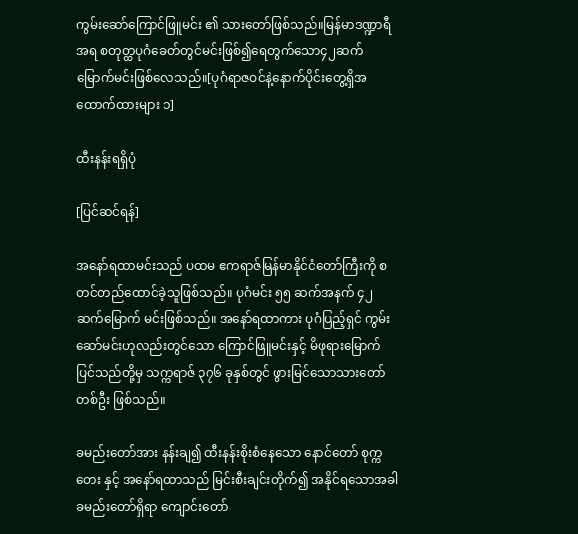ကွမ်းဆော်ကြောင်ဖြူမင်း ၏ သားတော်ဖြစ်သည်။မြန်မာဒဏ္ဍာရီအရ စတုတ္ထပုဂံခေတ်တွင်မင်းဖြစ်၍ရေတွက်သော၄၂ဆက်မြောက်မင်းဖြစ်လေသည်။[ပုဂံရာဇဝင်နဲ့နောက်ပိုင်းတွေ့ရှိအထောက်ထားများ ၁]

ထီးနန်းရရှိပုံ

[ပြင်ဆင်ရန်]

အနော်ရထာမင်းသည် ပထမ ဧကရာဇ်မြန်မာနိုင်ငံတော်ကြီးကို စတင်တည်ထောင်ခဲ့သူဖြစ်သည်။ ပုဂံမင်း ၅၅ ဆက်အနက် ၄၂ ဆက်မြောက် မင်းဖြစ်သည်။ အနော်ရထာကား ပုဂံပြည့်ရှင် ကွမ်းဆော်မင်းဟုလည်းတွင်သော ကြောင်ဖြူမင်းနှင့် မိဖုရားမြောက်ပြင်သည်တို့မှ သက္ကရာဇ် ၃၇၆ ခုနှစ်တွင် ဖွားမြင်သောသားတော်တစ်ဦး ဖြစ်သည်။

ခမည်းတော်အား နန်းချ၍ ထီးနန်းစိုးစံနေသော နောင်တော် စုက္ကတေး နှင့် အနော်ရထာသည် မြင်းစီးချင်းတိုက်၍ အနိုင်ရသောအခါ ခမည်းတော်ရှိရာ ကျောင်းတော်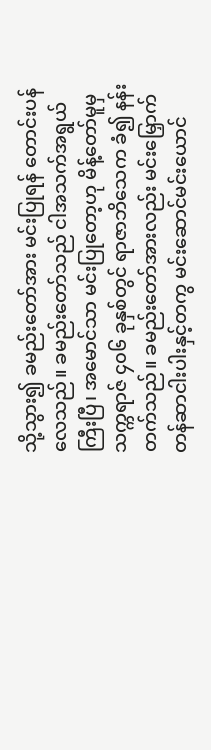သို့သွား၍ ခမည်းတော်အား မင်းပြုရန် တောင်းပန်လေသည်။ ခမည်းတော်သည် ငါအသက်အရွယ်ကြီးပြီ၊ အမောင်သာ မင်းပြုတော့ဟု မိန့်တော်မူမှ သက္ကရာဇ် ၄၀၆ ခုနှစ်တွင် ရာဇာဘိသေက ခံ၍ နန်းတက်သည်။ ခမည်းတော်အားလည်း မင်းမြှောက်တန်ဆာငါးပါးနှင့်တကွ မင်းဆောင်မင်းယောင်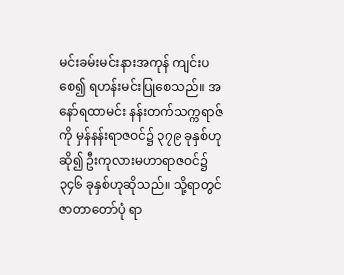မင်းခမ်းမင်းနားအကုန် ကျင်းပစေ၍ ရဟန်းမင်းပြုစေသည်။ အနော်ရထာမင်း နန်းတက်သက္ကရာဇ်ကို မှန်နန်းရာဇဝင်၌ ၃၇၉ ခုနှစ်ဟုဆို၍ ဦးကုလားမဟာရာဇဝင်၌ ၃၄၆ ခုနှစ်ဟုဆိုသည်။ သို့ရာတွင် ဇာတာတော်ပုံ ရာ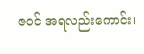ဇဝင် အရလည်းကောင်း၊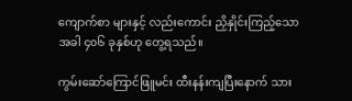ကျောက်စာ များနှင့် လည်းကောင်း ညှိနှိုင်းကြည့်သောအခါ ၄၀၆ ခုနှစ်ဟု တွေ့ရသည်။

ကွမ်းဆော်ကြောင်ဖြူမင်း ထီးနန်းကျပြီးနောက် သား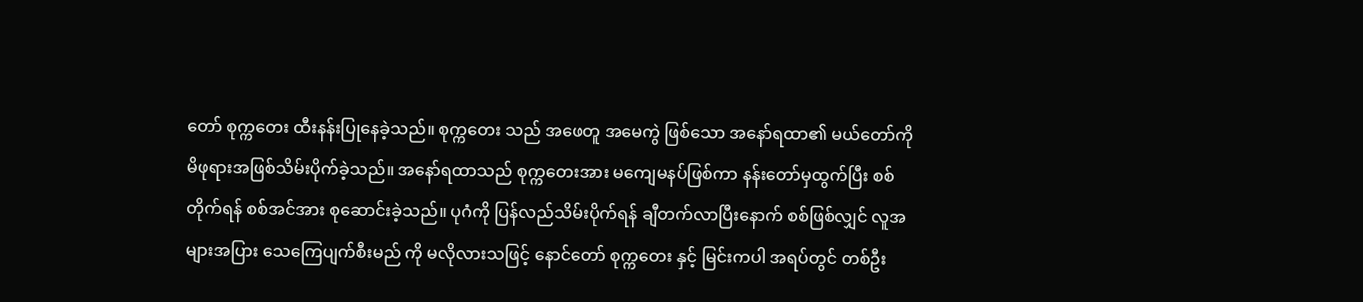တော် စုက္ကတေး ထီးနန်းပြုနေခဲ့သည်။ စုက္ကတေး သည် အဖေတူ အမေကွဲ ဖြစ်သော အနော်ရထာ၏ မယ်တော်ကို မိဖုရားအဖြစ်သိမ်းပိုက်ခဲ့သည်။ အနော်ရထာသည် စုက္ကတေးအား မကျေမနပ်ဖြစ်ကာ နန်းတော်မှထွက်ပြီး စစ်တိုက်ရန် စစ်အင်အား စုဆောင်းခဲ့သည်။ ပုဂံကို ပြန်လည်သိမ်းပိုက်ရန် ချီတက်လာပြီးနောက် စစ်ဖြစ်လျှင် လူအများအပြား သေကြေပျက်စီးမည် ကို မလိုလားသဖြင့် နောင်တော် စုက္ကတေး နှင့် မြင်းကပါ အရပ်တွင် တစ်ဦး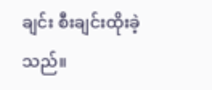ချင်း စီးချင်းထိုးခဲ့သည်။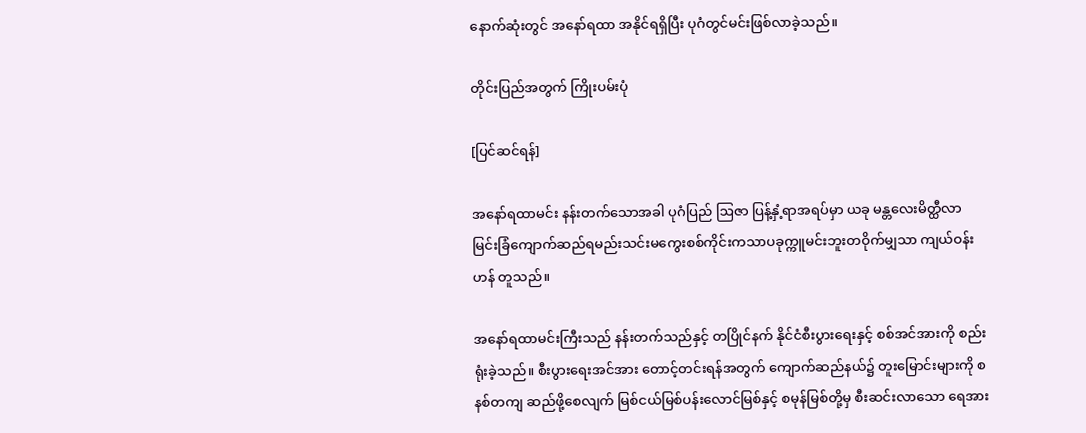နောက်ဆုံးတွင် အနော်ရထာ အနိုင်ရရှိပြီး ပုဂံတွင်မင်းဖြစ်လာခဲ့သည်။

တိုင်းပြည်အတွက် ကြိုးပမ်းပုံ

[ပြင်ဆင်ရန်]

အနော်ရထာမင်း နန်းတက်သောအခါ ပုဂံပြည် ဩဇာ ပြန့်နှံ့ရာအရပ်မှာ ယခု မန္တလေးမိတ္ထီလာမြင်းခြံကျောက်ဆည်ရမည်းသင်းမကွေးစစ်ကိုင်းကသာပခုက္ကူမင်းဘူးတဝိုက်မျှသာ ကျယ်ဝန်းဟန် တူသည်။

အနော်ရထာမင်းကြီးသည် နန်းတက်သည်နှင့် တပြိုင်နက် နိုင်ငံစီးပွားရေးနှင့် စစ်အင်အားကို စည်းရုံးခဲ့သည်။ စီးပွားရေးအင်အား တောင့်တင်းရန်အတွက် ကျောက်ဆည်နယ်၌ တူးမြောင်းများကို စနစ်တကျ ဆည်ဖို့စေလျက် မြစ်ငယ်မြစ်ပန်းလောင်မြစ်နှင့် စမုန်မြစ်တို့မှ စီးဆင်းလာသော ရေအား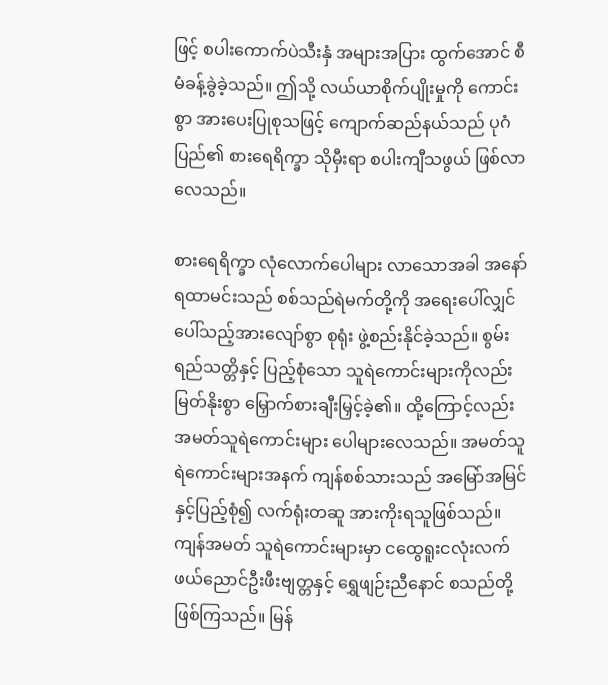ဖြင့် စပါးကောက်ပဲသီးနှံ အများအပြား ထွက်အောင် စီမံခန့်ခွဲခဲ့သည်။ ဤသို့ လယ်ယာစိုက်ပျိုးမှုကို ကောင်းစွာ အားပေးပြုစုသဖြင့် ကျောက်ဆည်နယ်သည် ပုဂံပြည်၏ စားရေရိက္ခာ သိုမှီးရာ စပါးကျီသဖွယ် ဖြစ်လာလေသည်။

စားရေရိက္ခာ လုံလောက်ပေါများ လာသောအခါ အနော်ရထာမင်းသည် စစ်သည်ရဲမက်တို့ကို အရေးပေါ်လျှင် ပေါ်သည့်အားလျော်စွာ စုရုံး ဖွဲ့စည်းနိုင်ခဲ့သည်။ စွမ်းရည်သတ္တိနှင့် ပြည့်စုံသော သူရဲကောင်းများကိုလည်း မြတ်နိုးစွာ မြှောက်စားချီးမြှင့်ခဲ့၏။ ထို့ကြောင့်လည်း အမတ်သူရဲကောင်းများ ပေါများလေသည်။ အမတ်သူရဲကောင်းများအနက် ကျန်စစ်သားသည် အမြော်အမြင်နှင့်ပြည့်စုံ၍ လက်ရုံးတဆူ အားကိုးရသူဖြစ်သည်။ ကျန်အမတ် သူရဲကောင်းများမှာ ငထွေရူးငလုံးလက်ဖယ်ညောင်ဦးဖီးဗျတ္တနှင့် ရွှေဖျဉ်းညီနောင် စသည်တို့ဖြစ်ကြသည်။ မြန်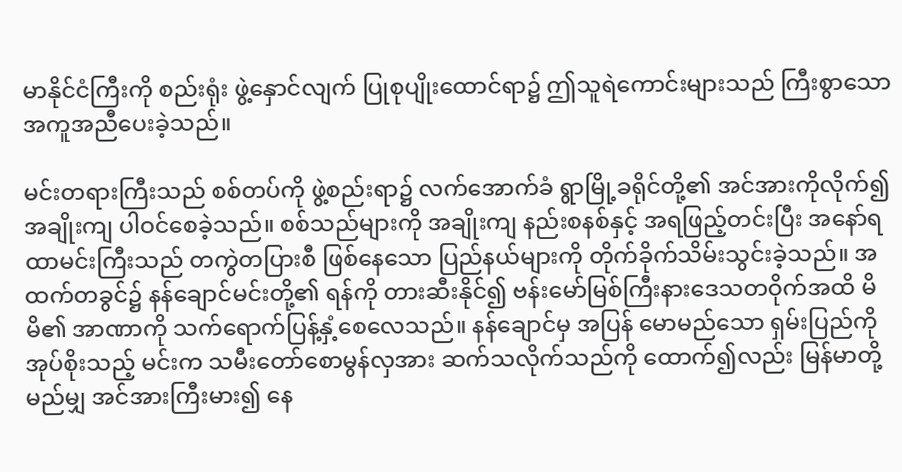မာနိုင်ငံကြီးကို စည်းရုံး ဖွဲ့နှောင်လျက် ပြုစုပျိုးထောင်ရာ၌ ဤသူရဲကောင်းများသည် ကြီးစွာသော အကူအညီပေးခဲ့သည်။

မင်းတရားကြီးသည် စစ်တပ်ကို ဖွဲ့စည်းရာ၌ လက်အောက်ခံ ရွာမြို့ခရိုင်တို့၏ အင်အားကိုလိုက်၍ အချိုးကျ ပါဝင်စေခဲ့သည်။ စစ်သည်များကို အချိုးကျ နည်းစနစ်နှင့် အရဖြည့်တင်းပြီး အနော်ရထာမင်းကြီးသည် တကွဲတပြားစီ ဖြစ်နေသော ပြည်နယ်များကို တိုက်ခိုက်သိမ်းသွင်းခဲ့သည်။ အထက်တခွင်၌ နန်ချောင်မင်းတို့၏ ရန်ကို တားဆီးနိုင်၍ ဗန်းမော်မြစ်ကြီးနားဒေသတဝိုက်အထိ မိမိ၏ အာဏာကို သက်ရောက်ပြန့်နှံ့စေလေသည်။ နန်ချောင်မှ အပြန် မောမည်သော ရှမ်းပြည်ကို အုပ်စိုးသည့် မင်းက သမီးတော်စောမွန်လှအား ဆက်သလိုက်သည်ကို ထောက်၍လည်း မြန်မာတို့ မည်မျှ အင်အားကြီးမား၍ နေ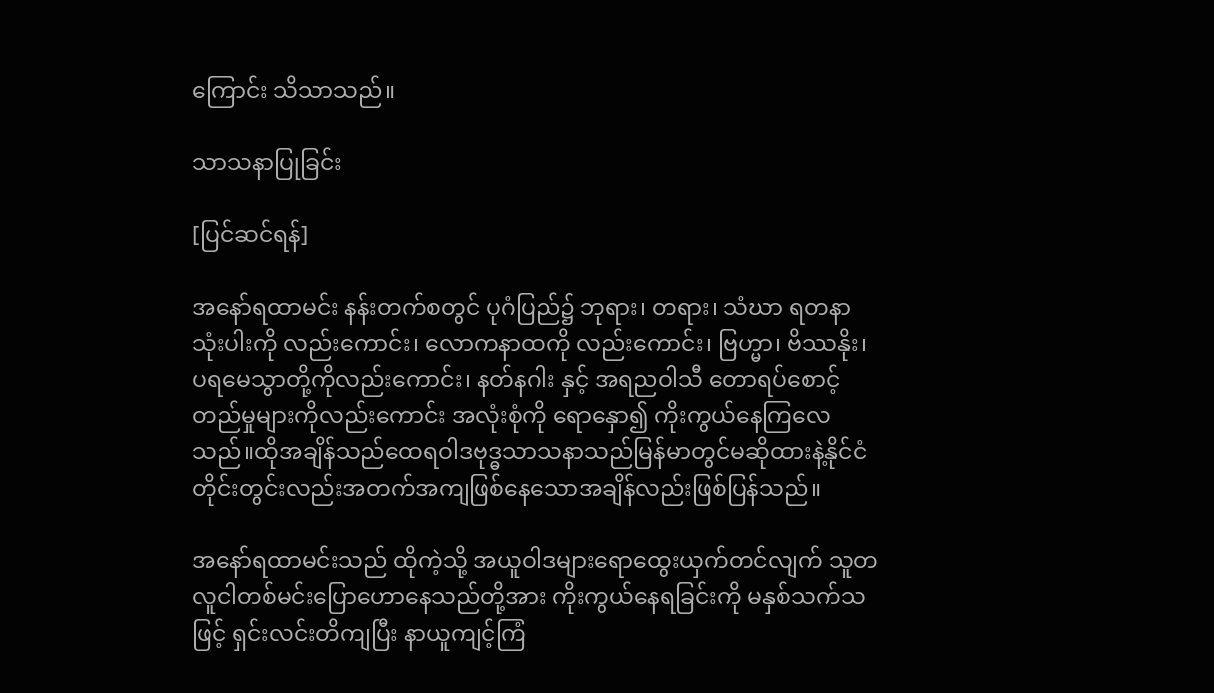ကြောင်း သိသာသည်။

သာသနာပြုခြင်း

[ပြင်ဆင်ရန်]

အနော်ရထာမင်း နန်းတက်စတွင် ပုဂံပြည်၌ ဘုရား၊ တရား၊ သံဃာ ရတနာသုံးပါးကို လည်းကောင်း၊ လောကနာထကို လည်းကောင်း၊ ဗြဟ္မာ၊ ဗိဿနိုး၊ ပရမေသွာတို့ကိုလည်းကောင်း၊ နတ်နဂါး နှင့် အရညဝါသီ‌ တောရပ်‌စောင့်တည်မှုများကိုလည်းကောင်း အလုံးစုံကို ရောနှော၍ ကိုးကွယ်နေကြလေသည်။ထိုအချိန်သည်ထေရဝါဒဗုဒ္ဓသာသနာသည်မြန်မာတွင်မဆိုထားနဲ့နိုင်ငံတိုင်းတွင်းလည်းအတက်အကျဖြစ်နေသောအချိန်လည်းဖြစ်ပြန်သည်။

အနော်ရထာမင်းသည် ထိုကဲ့သို့ အယူဝါဒများရောထွေးယှက်တင်လျက် သူတလူငါတစ်မင်းပြောဟောနေသည်တို့အား ကိုးကွယ်နေရခြင်းကို မနှစ်သက်သဖြင့် ရှင်းလင်းတိကျပြီး နာယူကျင့်ကြံ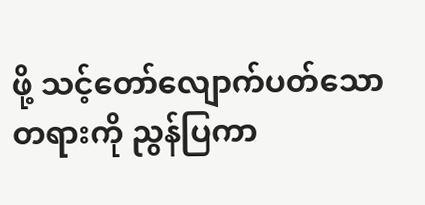ဖို့ သင့်တော်‌လျောက်ပတ်သောတရားကို ညွန်ပြကာ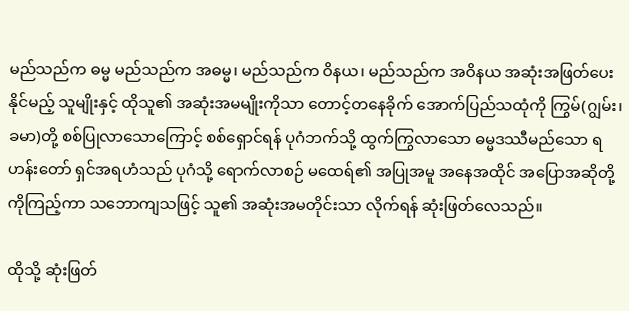မည်သည်က ဓမ္မ မည်သည်က အဓမ္မ၊ မည်သည်က ဝိနယ၊ မည်သည်က အဝိနယ အဆုံးအဖြတ်ပေးနိုင်မည့် သူမျိုးနှင့် ထိုသူ၏ အဆုံးအမမျိုးကိုသာ တောင့်တနေခိုက် အောက်ပြည်သထုံကို ကြွမ်(ဂျွမ်း၊ ခမာ)တို့ စစ်ပြုလာသောကြောင့် စစ်ရှောင်ရန် ပုဂံဘက်သို့ ထွက်ကြွလာသော ဓမ္မဒဿီမည်သော ရဟန်းတော် ရှင်အရဟံသည် ပုဂံသို့ ရောက်လာစဉ် မထေရ်၏ အပြုအမူ အနေအထိုင် အပြောအဆိုတို့ကိုကြည့်ကာ သဘောကျသဖြင့် သူ၏ အဆုံးအမတိုင်းသာ လိုက်ရန် ဆုံးဖြတ်‌လေသည်။

ထိုသို့ ဆုံးဖြတ်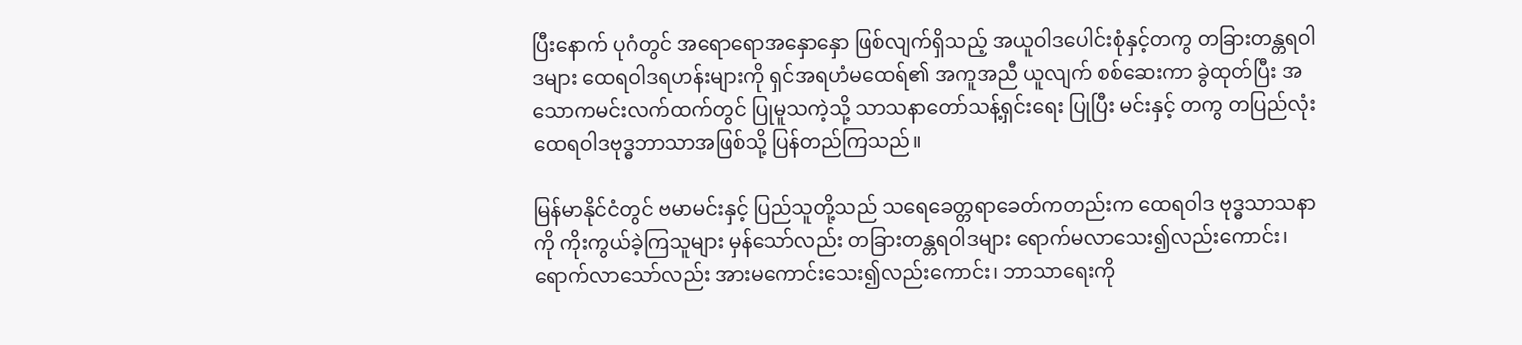ပြီးနောက် ပုဂံတွင် အရောရောအနှောနှော ဖြစ်လျက်ရှိသည့် အယူဝါဒပေါင်းစုံနှင့်တကွ တခြားတန္တရဝါဒများ ထေရဝါဒရဟန်းများကို ရှင်အရဟံမထေရ်၏ အကူအညီ ယူလျက် စစ်ဆေးကာ ခွဲထုတ်ပြီး အသောကမင်းလက်ထက်တွင် ပြုမူသကဲ့သို့ သာသနာတော်သန့်ရှင်းရေး ပြုပြီး မင်းနှင့် တကွ တပြည်လုံး ထေရဝါဒဗုဒ္ဓဘာသာအဖြစ်သို့ ပြန်တည်ကြသည်။

မြန်မာနိုင်ငံတွင် ဗမာမင်းနှင့် ပြည်သူတို့သည် သရေခေတ္တရာခေတ်ကတည်းက ထေရဝါဒ ဗုဒ္ဓသာသနာကို ကိုးကွယ်ခဲ့ကြသူများ မှန်သော်လည်း တခြားတန္တရဝါဒများ ရောက်မလာသေး၍လည်းကောင်း၊ ရောက်လာသော်လည်း အားမကောင်းသေး၍လည်းကောင်း၊ ဘာသာရေးကို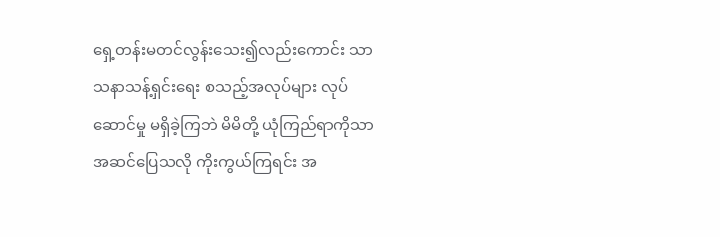ရှေ့တန်းမတင်လွန်းသေး၍လည်းကောင်း သာသနာသန့်ရှင်းရေး စသည့်အလုပ်များ လုပ်ဆောင်မှု မရှိခဲ့ကြဘဲ မိမိတို့ ယုံကြည်ရာကိုသာ အဆင်ပြေသလို ကိုးကွယ်ကြရင်း အ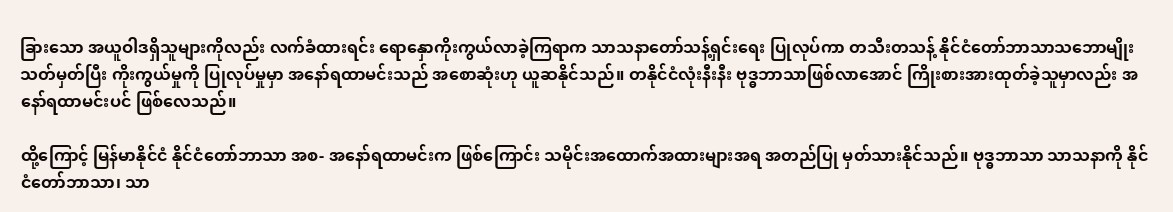ခြားသော အယူဝါဒရှိသူများကိုလည်း လက်ခံထားရင်း ရောနှောကိုးကွယ်လာခဲ့ကြရာက သာသနာတော်သန့်ရှင်းရေး ပြုလုပ်ကာ တသီးတသန့် နိုင်ငံတော်ဘာသာသဘောမျိုး သတ်မှတ်ပြီး ကိုးကွယ်မှုကို ပြုလုပ်မှုမှာ အနော်ရထာမင်းသည် အစောဆုံးဟု ယူဆနိုင်သည်။ တနိုင်ငံလုံးနီးနီး ဗုဒ္ဓဘာသာဖြစ်လာအောင် ကြိုးစားအားထုတ်ခဲ့သူမှာလည်း အနော်ရထာမင်းပင် ဖြစ်လေသည်။

ထို့ကြောင့် မြန်မာနိုင်ငံ နိုင်ငံတော်ဘာသာ အစ- အနော်ရထာမင်းက ဖြစ်ကြောင်း သမိုင်းအထောက်အထားများအရ အတည်ပြု မှတ်သားနိုင်သည်။ ဗုဒ္ဓဘာသာ သာသနာကို နိုင်ငံတော်ဘာသာ၊ သာ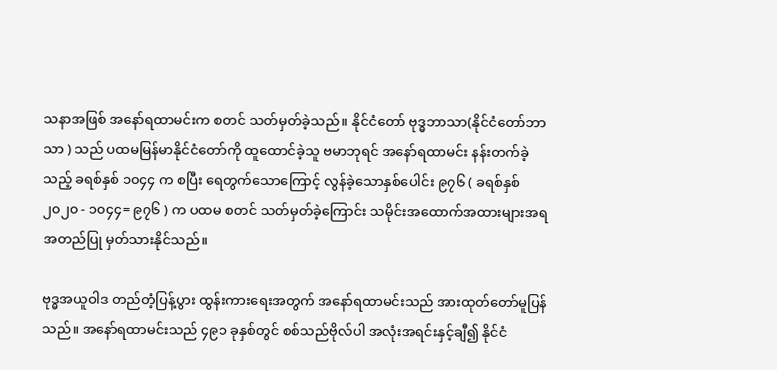သနာအဖြစ် အနော်ရထာမင်းက စတင် သတ်မှတ်ခဲ့သည်။ နိုင်ငံတော် ဗုဒ္ဓဘာသာ(နိုင်ငံတော်ဘာသာ ) သည် ပထမမြန်မာနိုင်ငံတော်ကို ထူထောင်ခဲ့သူ ဗမာဘုရင် အနော်ရထာမင်း နန်းတက်ခဲ့သည့် ခရစ်နှစ် ၁၀၄၄ က စပြီး ရေတွက်သောကြောင့် လွန်ခဲ့သောနှစ်ပေါင်း ၉၇၆ ( ခရစ်နှစ်၂၀၂၀ - ၁၀၄၄= ၉၇၆ ) က ပထမ စတင် သတ်မှတ်ခဲ့ကြောင်း သမိုင်းအထောက်အထားများအရ အတည်ပြု မှတ်သားနိုင်သည်။

ဗုဒ္ဓအယူဝါဒ တည်တံ့ပြန့်ပွား ထွန်းကားရေးအတွက် အနော်ရထာမင်းသည် အားထုတ်တော်မူပြန်သည်။ အနော်ရထာမင်းသည် ၄၉၁ ခုနှစ်တွင် စစ်သည်ဗိုလ်ပါ အလုံးအရင်းနှင့်ချီ၍ နိုင်ငံ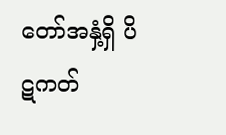တော်အနှံ့ရှိ ပိဋကတ်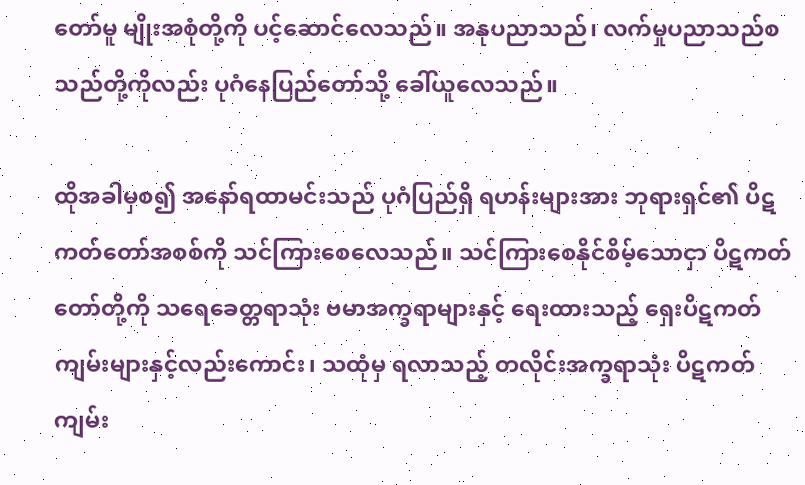တော်မူ မျိုးအစုံတို့ကို ပင့်ဆောင်လေသည်။ အနုပညာသည်၊ လက်မှုပညာသည်စသည်တို့ကိုလည်း ပုဂံနေပြည်တော်သို့ ‌‌ခေါ်ယူလေသည်။

ထိုအခါမှစ၍ အနော်ရထာမင်းသည် ပုဂံပြည်ရှိ ရဟန်းများအား ဘုရားရှင်၏ ပိဋကတ်တော်အစစ်ကို သင်ကြားစေလေသည်။ သင်ကြားစေနိုင်စိမ့်သောငှာ ပိဋကတ်တော်တို့ကို သရေခေတ္တရာသုံး ဗမာအက္ခရာများနှင့် ရေးထားသည့် ရှေးပိဋကတ်ကျမ်းများနှင့်လည်းကောင်း၊ သထုံမှ ရလာသည့် တလိုင်းအက္ခရာသုံး ပိဋကတ်ကျမ်း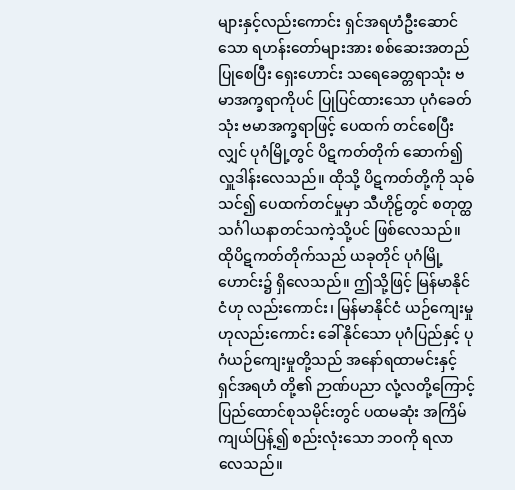များနှင့်လည်းကောင်း ရှင်အရဟံဦးဆောင်သော ရဟန်းတော်များအား စစ်ဆေးအတည်ပြုစေပြီး ရှေးဟောင်း သရေခေတ္တရာသုံး ဗမာအက္ခရာကိုပင် ပြုပြင်ထားသော ပုဂံခေတ်သုံး ဗမာအက္ခရာဖြင့် ပေထက် တင်စေပြီးလျှင် ပုဂံမြို့တွင် ပိဋကတ်တိုက် ဆောက်၍ လှူဒါန်းလေသည်။ ထိုသို့ ပိဋကတ်တို့ကို သုဓ်သင်၍ ပေထက်တင်မှုမှာ သီဟိုဠ်တွင် စတုတ္ထသင်္ဂါယနာတင်သကဲ့သို့ပင် ဖြစ်လေသည်။ ထိုပိဋကတ်တိုက်သည် ယခုတိုင် ပုဂံမြို့ဟောင်း၌ ရှိလေသည်။ ဤသို့ဖြင့် မြန်မာနိုင်ငံဟု လည်းကောင်း၊ မြန်မာနိုင်ငံ ယဉ်ကျေးမှုဟုလည်းကောင်း ခေါ်နိုင်သော ပုဂံပြည်နှင့် ပုဂံယဉ်ကျေးမှုတို့သည် အနော်ရထာမင်းနှင့် ရှင်အရဟံ တို့၏ ဉာဏ်ပညာ လုံ့လတို့ကြောင့် ပြည်ထောင်စုသမိုင်းတွင် ပထမဆုံး အကြိမ် ကျယ်ပြန့်၍ စည်းလုံးသော ဘဝကို ရလာလေသည်။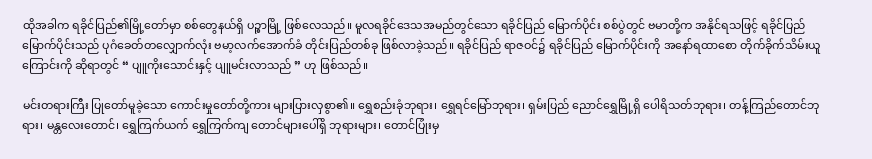ထိုအခါက ရခိုင်ပြည်၏မြို့တော်မှာ စစ်တွေနယ်ရှိ ပဉ္စာမြို့ ဖြစ်လေသည်။ မူလရခိုင်ဒေသအမည်တွင်သော ရခိုင်ပြည် မြောက်ပိုင်း စစ်ပွဲတွင် ဗမာတို့က အနိုင်ရသဖြင့် ရခိုင်ပြည် မြောက်ပိုင်းသည် ပုဂံခေတ်တလျှောက်လုံး ဗမာ့လက်အောက်ခံ တိုင်းပြည်တစ်ခု ဖြစ်လာခဲ့သည်။ ရခိုင်ပြည် ရာဇဝင်၌ ရခိုင်ပြည် မြောက်ပိုင်းကို အနော်ရထာစော တိုက်ခိုက်သိမ်းယူကြောင်းကို ဆိုရာတွင် “ ပျူကိုးသောင်းနှင့် ပျူမင်းလာသည် ” ဟု ဖြစ်သည်။

မင်းတရားကြီး ပြုတော်မူခဲ့သော ကောင်းမှုတော်တို့ကား များပြားလှစွာ၏။ ရွှေစည်းခုံဘုရား၊ ရွှေရင်မြော်ဘုရား၊ ရှမ်းပြည် ညောင်ရွှေမြို့ရှိ ပေါရိသတ်ဘုရား၊ တန့်ကြည်တောင်ဘုရား၊ မန္တလေးတောင်၊ ရွှေကြက်ယက် ရွှေကြက်ကျ တောင်များပေါ်ရှိ ဘုရားများ၊ တောင်ပြုံးမှ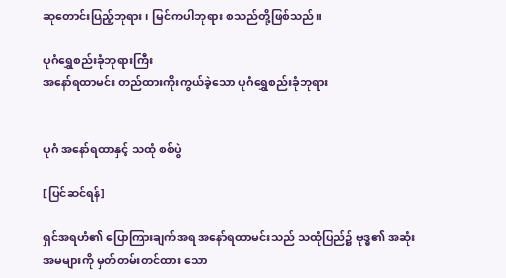ဆုတောင်းပြည့်ဘုရား၊ မြင်ကပါဘုရား စသည်တို့ဖြစ်သည်။

ပုဂံရွှေစည်းခုံဘုရားကြီး
အနော်ရထာမင်း တည်ထားကိုးကွယ်ခဲ့သော ပုဂံရွှေစည်းခုံဘုရား


ပုဂံ အနော်ရထာနှင့် သထုံ စစ်ပွဲ

[ပြင်ဆင်ရန်]

ရှင်အရဟံ၏ ပြောကြားချက်အရ အနော်ရထာမင်းသည် သထုံပြည်၌ ဗုဒ္ဓ၏ အဆုံးအမများကို မှတ်တမ်းတင်ထား‌ သော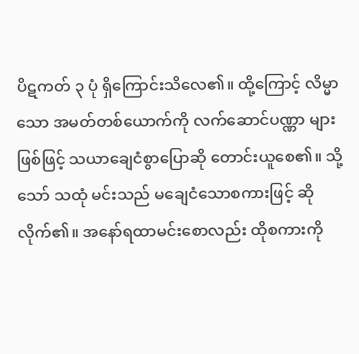ပိဋကတ် ၃ ပုံ ရှိကြောင်းသိလေ၏။ ထို့ကြောင့် လိမ္မာသော အမတ်တစ်ယောက်ကို လက်ဆောင်ပဏ္ဏာ များ ဖြစ်ဖြင့် သယာချေငံစွာပြောဆို တောင်းယူစေ၏။ သို့သော် သထုံ မင်းသည် မချေငံသောစကားဖြင့် ဆိုလိုက်၏။ အနော်ရထာမင်းစောလည်း ထိုစကားကို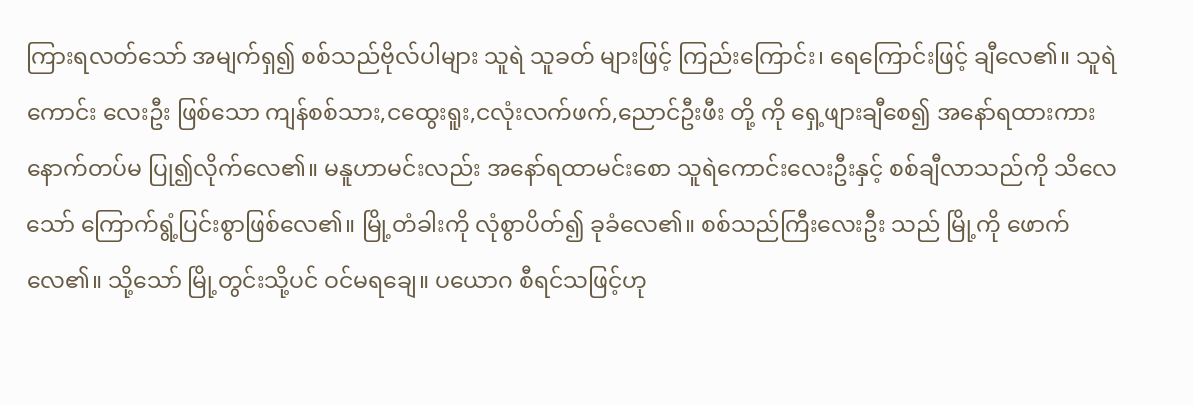ကြားရလတ်သော် အမျက်ရှ၍ စစ်သည်ဗိုလ်ပါများ သူရဲ သူခတ် များဖြင့် ကြည်းကြောင်း၊ ရေကြောင်းဖြင့် ချီလေ၏။ သူရဲကောင်း လေးဦး ဖြစ်သော ကျန်စစ်သား,ငထွေးရူး,ငလုံးလက်ဖက်,ညောင်ဦးဖီး တို့ ကို ရှေ့ဖျားချီစေ၍ အနော်ရထားကား နောက်တပ်မ ပြု၍လိုက်လေ၏။ မနူဟာမင်းလည်း အနော်ရထာမင်းစော သူရဲကောင်းလေးဦးနှင့် စစ်ချီလာသည်ကို သိလေသော် ကြောက်ရွံ့ပြင်းစွာဖြစ်လေ၏။ မြို့တံခါးကို လုံစွာပိတ်၍ ခုခံလေ၏။ စစ်သည်ကြီးလေးဦး သည် မြို့ကို ဖောက်လေ၏။ သို့သော် မြို့တွင်းသို့ပင် ဝင်မရချေ။ ပယောဂ စီရင်သဖြင့်ဟု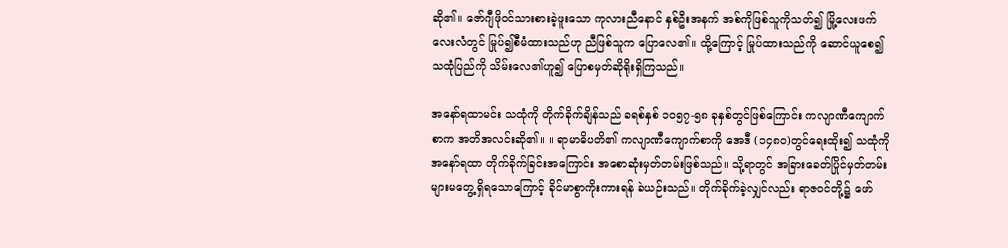ဆို၏။ ဇော်ဂျီဖိုဝင်သားစားခဲ့ဖူးသော ကုလားညီနောင် နှစ်ဦးအနက် အစ်ကိုဖြစ်သူကိုသတ်၍ မြို့လေးဖက်လေးလံတွင် မြုပ်၍စီမံထားသည်ဟု ညီဖြစ်သူက ပြောလေ၏။ ထို့ကြောင့် မြုပ်ထားသည်ကို ဆောင်ယူစေ၍ သထုံပြည်ကို သိမ်းလေ၏ဟူ၍ ပြောစမှတ်ဆိုရိုးရှိကြသည်။

အနော်ရထာမင်း သထုံကို တိုက်ခိုက်ချိန်သည် ခရစ်နှစ် ၁၀၅၇-၅၈ ခုနှစ်တွင်ဖြစ်ကြောင်း ကလျာဏီကျောက်စာက အတိအလင်းဆို၏။ ။ ရာမာဓိပတိ၏ ကလျာဏီကျောက်စာကို အေဒီ (၁၄၈၀)တွင်ရေးထိုး၍ သထုံကို အနော်ရထာ တိုက်ခိုက်ခြင်းအကြောင်း အစောဆုံးမှတ်တမ်းဖြစ်သည်။ သို့ရာတွင် အခြားခေတ်ပြိုင်မှတ်တမ်းများမတွေ့ရှိရသောကြောင့် ခိုင်မာစွာကိုးကားရန် ခဲယဉ်းသည်။ တိုက်ခိုက်ခဲ့လျှင်လည်း ရာဇဝင်တို့၌ ဖော်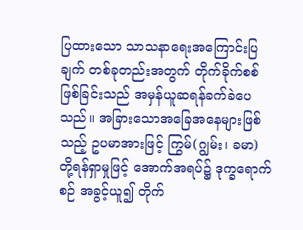ပြထားသော သာသနာရေးအကြောင်းပြချက် တစ်ခုတည်းအတွက် တိုက်ခိုက်စစ်ဖြစ်ခြင်းသည် အမှန်ယူဆရန်ခက်ခဲပေသည်။ အခြားသောအခြေအနေများဖြစ်သည့် ဥပမာအားဖြင့် ကြွမ်(ဂျွမ်း၊ ခမာ) တို့ရန်ရှာမှုဖြင့် အောက်အရပ်၌ ဒုက္ခရောက်စဉ် အခွင့်ယူ၍ တိုက်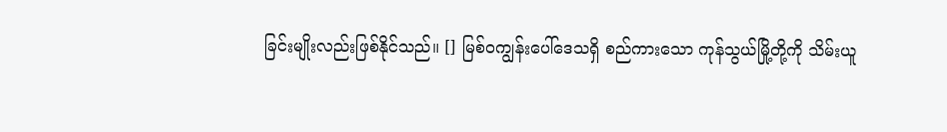ခြင်းမျိုးလည်းဖြစ်နိုင်သည်။ [] မြစ်ဝကျွန်းပေါ်ဒေသရှိ စည်ကားသော ကုန်သွယ်မြို့တို့ကို သိမ်းယူ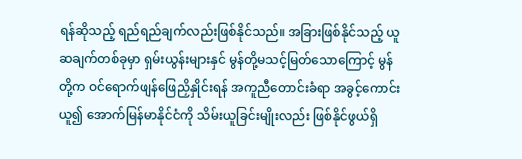ရန်ဆိုသည့် ရည်ရည်ချက်လည်းဖြစ်နိုင်သည်။ အခြားဖြစ်နိုင်သည့် ယူဆချက်တစ်ခုမှာ ရှမ်းယွန်းများနှင် မွန်တို့မသင့်မြတ်သောကြောင့် မွန်တို့က ဝင်ရောက်ဖျန်ဖြေညှိနှိုင်းရန် အကူညီတောင်းခံရာ အခွင့်ကောင်းယူ၍ အောက်မြန်မာနိုင်ငံကို သိမ်းယူခြင်းမျိုးလည်း ဖြစ်နိုင်ဖွယ်ရှိ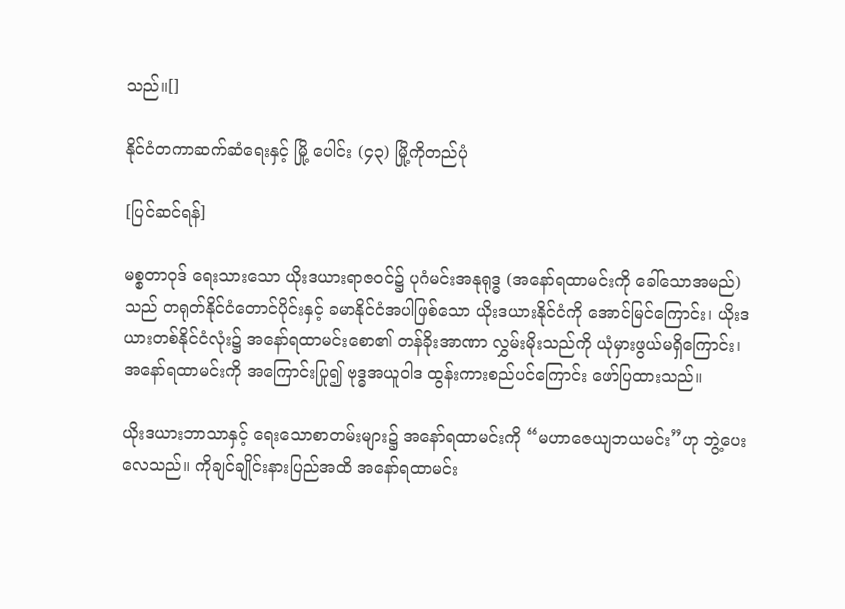သည်။[]

နိုင်ငံတကာဆက်ဆံရေးနှင့် မြို့ ပေါင်း (၄၃) မြို့ကိုတည်ပုံ

[ပြင်ဆင်ရန်]

မစ္စတာဝုဒ် ရေးသားသော ယိုးဒယားရာဇဝင်၌ ပုဂံမင်းအနုရုဒ္ဓ (အနော်ရထာမင်းကို ခေါ်သောအမည်) သည် တရုတ်နိုင်ငံတောင်ပိုင်းနှင့် ခမာနိုင်ငံအပါဖြစ်သော ယိုးဒယားနိုင်ငံကို အောင်မြင်ကြောင်း၊ ယိုးဒယားတစ်နိုင်ငံလုံး၌ အနော်ရထာမင်းစော၏ တန်ခိုးအာဏာ လွှမ်းမိုးသည်ကို ယုံမှားဖွယ်မရှိကြောင်း၊ အနော်ရထာမင်းကို အကြောင်းပြု၍ ဗုဒ္ဓအယူဝါဒ ထွန်းကားစည်ပင်ကြောင်း ဖော်ပြထားသည်။

ယိုးဒယားဘာသာနှင့် ရေးသောစာတမ်းများ၌ အနော်ရထာမင်းကို “မဟာဇေယျဘယမင်း”ဟု ဘွဲ့ပေးလေသည်။ ကိုချင်ချိုင်းနားပြည်အထိ အနော်ရထာမင်း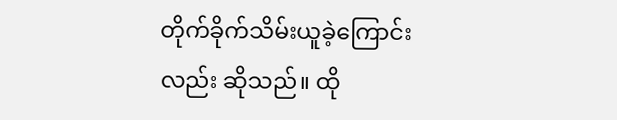တိုက်ခိုက်သိမ်းယူခဲ့ကြောင်းလည်း ဆိုသည်။ ထို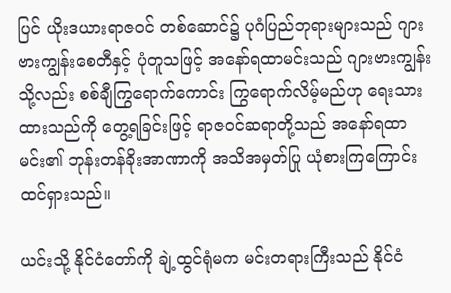ပြင် ယိုးဒယားရာဇဝင် တစ်ဆောင်၌ ပုဂံပြည်ဘုရားများသည် ဂျားဗားကျွန်းစေတီနှင့် ပုံတူသဖြင့် အနော်ရထာမင်းသည် ဂျားဗားကျွန်းသို့လည်း စစ်ချီကြွရောက်ကောင်း ကြွရောက်လိမ့်မည်ဟု ရေးသားထားသည်ကို တွေ့ရခြင်းဖြင့် ရာဇဝင်ဆရာတို့သည် အနော်ရထာမင်း၏ ဘုန်းတန်ခိုးအာဏာကို အသိအမှတ်ပြု ယုံစားကြကြောင်း ထင်ရှားသည်။

ယင်းသို့ နိုင်ငံတော်ကို ချဲ့ထွင်ရုံမက မင်းတရားကြီးသည် နိုင်ငံ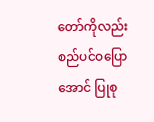တော်ကိုလည်း စည်ပင်ဝပြောအောင် ပြုစု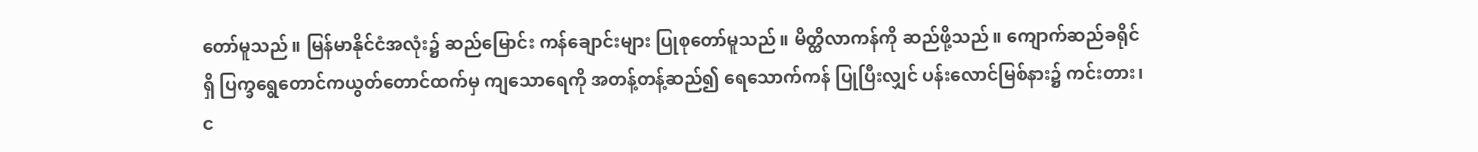တော်မူသည်။ မြန်မာနိုင်ငံအလုံး၌ ဆည်မြောင်း ကန်ချောင်းများ ပြုစုတော်မူသည်။ မိတ္ထိလာကန်ကို ဆည်ဖို့သည်။ ကျောက်ဆည်ခရိုင်ရှိ ပြက္ခရွေတောင်ကယွတ်တောင်ထက်မှ ကျသောရေကို အတန့်တန့်ဆည်၍ ရေသောက်ကန် ပြုပြီးလျှင် ပန်းလောင်မြစ်နား၌ ကင်းတား၊ င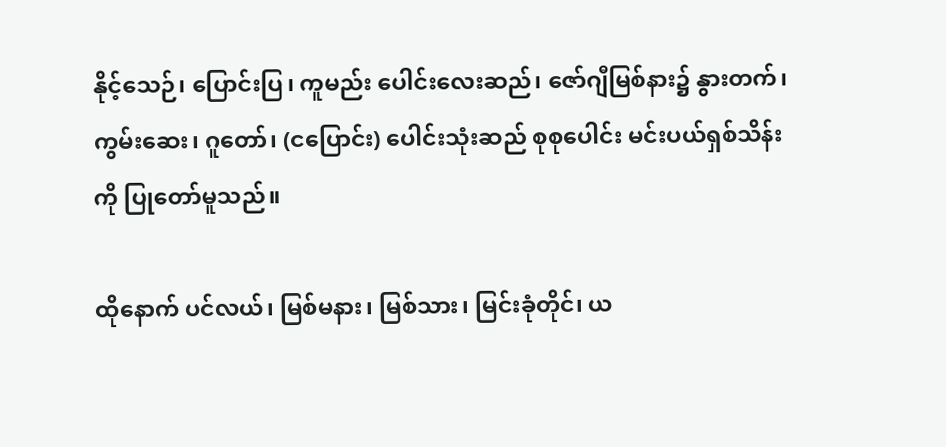နိုင့်သေဉ်၊ ပြောင်းပြ၊ ကူမည်း ပေါင်းလေးဆည်၊ ဇော်ဂျီမြစ်နား၌ နွားတက်၊ ကွမ်းဆေး၊ ဂူတော်၊ (ငပြောင်း) ပေါင်းသုံးဆည် စုစုပေါင်း မင်းပယ်ရှစ်သိန်းကို ပြုတော်မူသည်။

ထိုနောက် ပင်လယ်၊ မြစ်မနား၊ မြစ်သား၊ မြင်းခုံတိုင်၊ ယ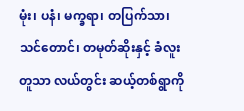မုံး၊ ပနံ၊ မက္ခရာ၊ တပြက်သာ၊ သင်တောင်၊ တမုတ်ဆိုးနှင့် ခံလူးတူသာ လယ်တွင်း ဆယ့်တစ်ရွာကို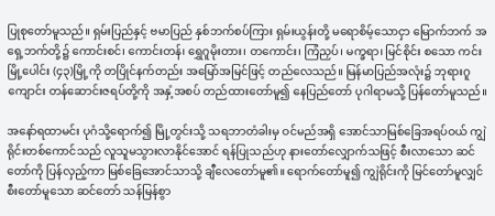ပြုစုတော်မူသည်။ ရှမ်းပြည်နှင့် ဗမာပြည် နှစ်ဘက်စပ်ကြား ရှမ်းယွန်းတို့ မရောစိမ့်သောငှာ မြောက်ဘက် အရှေ့ဘက်တို့၌ ကောင်းစင်၊ ကောင်းတန်၊ ရွှေဂူမိုးတား၊ တကောင်း၊ ကြံညှပ်၊ မက္ခရာ၊ မြင်စိုင်း စသော ကင်းမြို့ပေါင်း (၄၃)မြို့ကို တပြိုင်နက်တည်း အမြော်အမြင်ဖြင့် တည်လေသည်။ မြန်မာပြည်အလုံး၌ ဘုရားဂူကျောင်း တန်ဆောင်းဇရပ်တို့ကို အနှံ့အစပ် တည်ထားတော်မူ၍ နေပြည်တော် ပုဂါရာမသို့ ပြန်တော်မူသည်။

အနော်ရထာမင်း ပုဂံသို့ရောက်၍ မြို့တွင်းသို့ သရဘာတံခါးမှ ဝင်မည်အရှိ အောင်သာမြစ်ခြေအရပ်ဝယ် ကျွဲရိုင်းတစ်ကောင်သည် လူသူမသွားလာနိုင်အောင် ရန်ပြုသည်ဟု နားတော်လျှောက်သဖြင့် စီးလာသော ဆင်တော်ကို ပြန်လှည့်ကာ မြစ်ခြေအောင်သာသို့ ချီလေတော်မူ၏။ ရောက်တော်မူ၍ ကျွဲရိုင်းကို မြင်တော်မူလျှင် စီးတော်မူသော ဆင်တော် သန်မြန်စွာ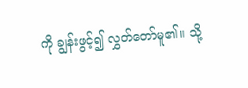ကို ချွန်းဖွင့်၍ လွှတ်တော်မူ၏။ သို့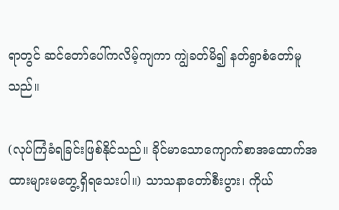ရာတွင် ဆင်တော်ပေါ်ကလိမ့်ကျကာ ကျွဲခတ်မိ၍ နတ်ရွာစံတော်မူသည်။

(လုပ်ကြံခံရခြင်းဖြစ်နိုင်သည်။ ခိုင်မာသောကျောက်စာအထောက်အထားများမတွေ့ရှိရသေးပါ။) သာသနာတော်စီးပွား၊ ကိုယ်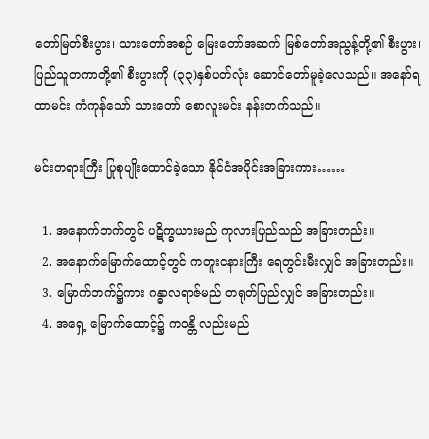တော်မြတ်စီးပွား၊ သားတော်အစဉ် မြေးတော်အဆက် မြစ်တော်အညွန့်တို့၏ စီးပွား၊ ပြည်သူတကာတို့၏ စီးပွားကို (၃၃)နှစ်ပတ်လုံး ဆောင်တော်မူခဲ့လေသည်။ အနော်ရထာမင်း ကံကုန်သော် သားတော် စောလူးမင်း နန်းတက်သည်။

မင်းတရားကြီး ပြုစုပျိုးထောင်ခဲ့သော နိုင်ငံအပိုင်းအခြားကား……

  1. အနောက်ဘက်တွင် ပဋိက္ခယားမည် ကုလားပြည်သည် အခြားတည်း။
  2. အနောက်မြောက်ထောင့်တွင် ကတူးငနားကြီး ရေတွင်းမီးလျှင် အခြားတည်း။
  3. မြောက်ဘက်၌ကား ဂန္ဓာလရာဇ်မည် တရုတ်ပြည်လျှင် အခြားတည်း။
  4. အရှေ့ မြောက်ထောင့်၌ ကဝန္တိ လည်းမည်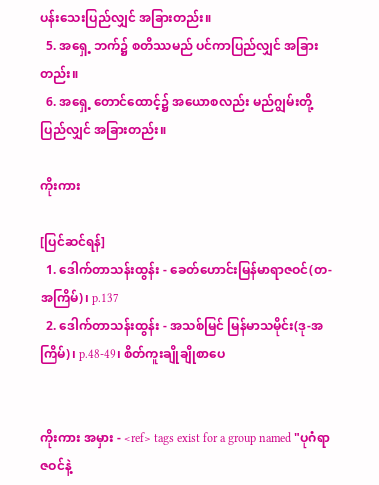ပန်းသေးပြည်လျှင် အခြားတည်း။
  5. အရှေ့ ဘက်၌ စတိဿမည် ပင်ကာပြည်လျှင် အခြားတည်း။
  6. အရှေ့ တောင်ထောင့်၌ အယောစလည်း မည်ဂျွမ်းတို့ပြည်လျှင် အခြားတည်း။

ကိုးကား

[ပြင်ဆင်ရန်]
  1. ဒေါက်တာသန်းထွန်း - ခေတ်ဟောင်းမြန်မာရာဇဝင်(တ-အကြိမ်)၊ p.137
  2. ဒေါက်တာသန်းထွန်း - အသစ်မြင် မြန်မာသမိုင်း(ဒု-အကြိမ်)၊ p.48-49၊ စိတ်ကူးချိုချိုစာပေ


ကိုးကား အမှား - <ref> tags exist for a group named "ပုဂံရာဇဝင်နဲ့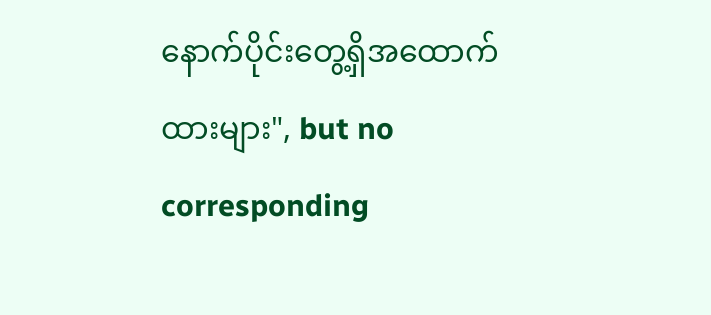နောက်ပိုင်းတွေ့ရှိအထောက်ထားများ", but no corresponding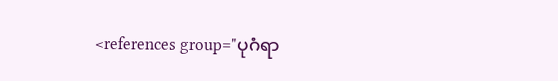<references group="ပုဂံရာ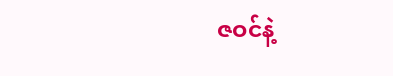ဇဝင်နဲ့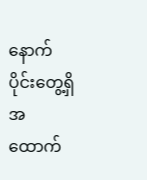နောက်ပိုင်းတွေ့ရှိအထောက်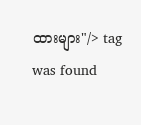ထားများ"/> tag was found